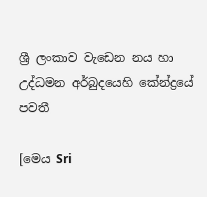ශ්‍රී ලංකාව වැඩෙන නය හා උද්ධමන අර්බුදයෙහි කේන්ද්‍රයේ පවතී

[මෙය Sri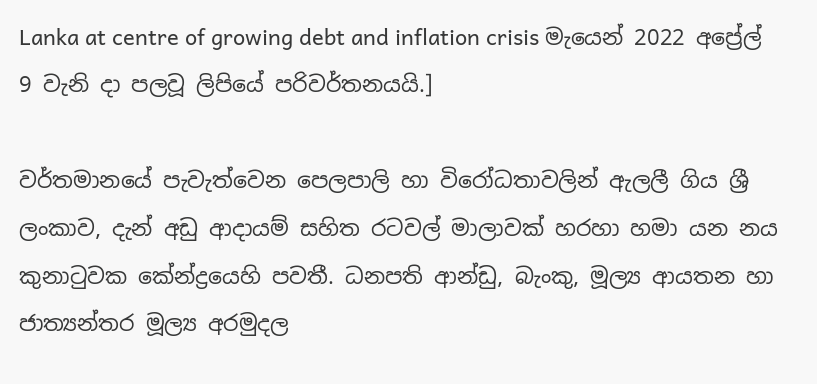Lanka at centre of growing debt and inflation crisis මැයෙන් 2022 අප්‍රේල් 9 වැනි දා පලවූ ලිපියේ පරිවර්තනයයි.]

වර්තමානයේ පැවැත්වෙන පෙලපාලි හා විරෝධතාවලින් ඇලලී ගිය ශ්‍රී ලංකාව, දැන් අඩු ආදායම් සහිත රටවල් මාලාවක් හරහා හමා යන නය කුනාටුවක කේන්ද්‍රයෙහි පවතී. ධනපති ආන්ඩු, බැංකු, මූල්‍ය ආයතන හා ජාත්‍යන්තර මූල්‍ය අරමුදල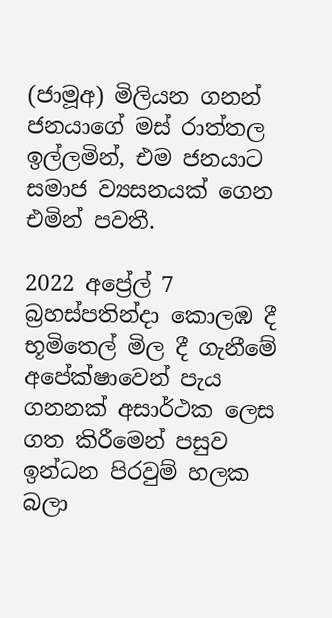(ජාමූඅ) මිලියන ගනන් ජනයාගේ මස් රාත්තල ඉල්ලමින්, එම ජනයාට සමාජ ව්‍යසනයක් ගෙන එමින් පවතී.

2022 අප්‍රේල් 7 බ්‍රහස්පතින්දා කොලඹ දී භූමිතෙල් මිල දී ගැනීමේ අපේක්ෂාවෙන් පැය ගනනක් අසාර්ථක ලෙස ගත කිරීමෙන් පසුව ඉන්ධන පිරවුම් හලක බලා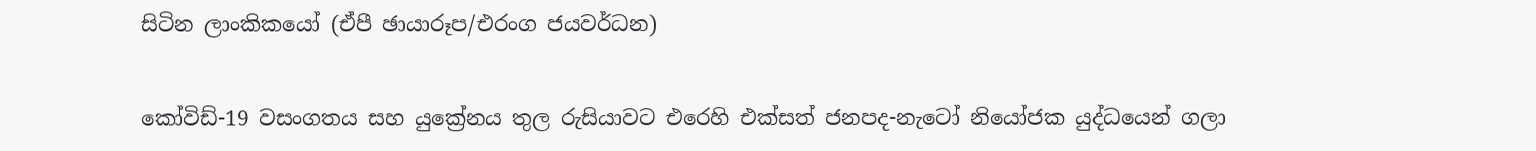සිටින ලාංකිකයෝ (ඒපී ඡායාරූප/එරංග ජයවර්ධන)

කෝවිඩ්-19 වසංගතය සහ යුක්‍රේනය තුල රුසියාවට එරෙහි එක්සත් ජනපද-නැටෝ නියෝජක යුද්ධයෙන් ගලා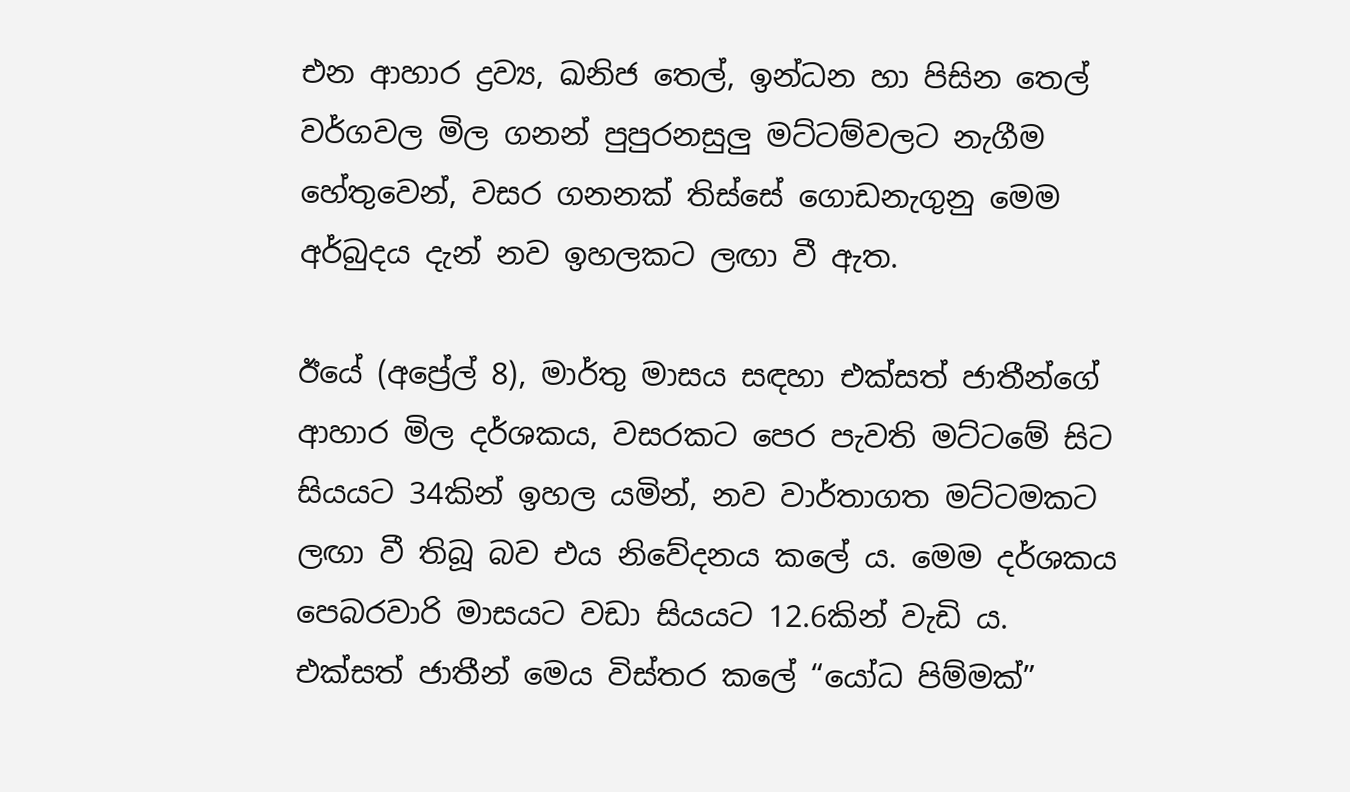එන ආහාර ද්‍රව්‍ය, ඛනිජ තෙල්, ඉන්ධන හා පිසින තෙල් වර්ගවල මිල ගනන් පුපුරනසුලු මට්ටම්වලට නැගීම හේතුවෙන්, වසර ගනනක් තිස්සේ ගොඩනැගුනු මෙම අර්බුදය දැන් නව ඉහලකට ලඟා වී ඇත.

ඊයේ (අප්‍රේල් 8), මාර්තු මාසය සඳහා එක්සත් ජාතීන්ගේ ආහාර මිල දර්ශකය, වසරකට පෙර පැවති මට්ටමේ සිට සියයට 34කින් ඉහල යමින්, නව වාර්තාගත මට්ටමකට ලඟා වී තිබූ බව එය නිවේදනය කලේ ය. මෙම දර්ශකය පෙබරවාරි මාසයට වඩා සියයට 12.6කින් වැඩි ය. එක්සත් ජාතීන් මෙය විස්තර කලේ “යෝධ පිම්මක්”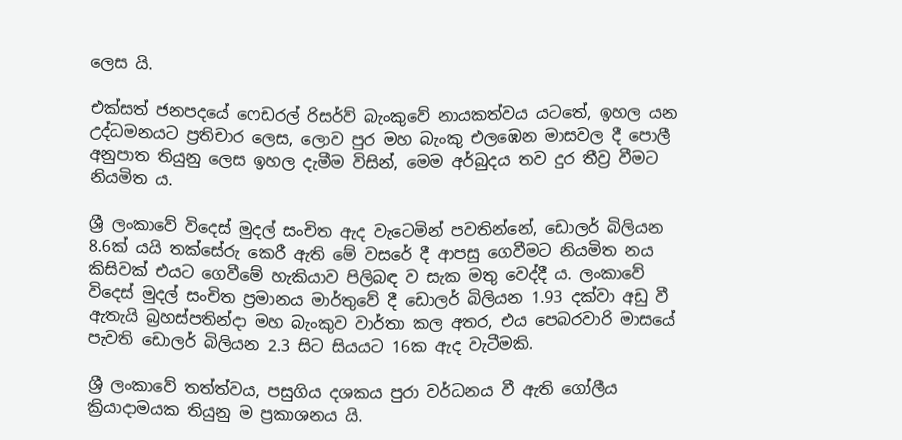ලෙස යි.

එක්සත් ජනපදයේ ෆෙඩරල් රිසර්ව් බැංකුවේ නායකත්වය යටතේ, ඉහල යන උද්ධමනයට ප්‍රතිචාර ලෙස, ලොව පුර මහ බැංකු එලඹෙන මාසවල දී පොලී අනුපාත තියුනු ලෙස ඉහල දැමීම විසින්, මෙම අර්බුදය තව දුර තීව්‍ර වීමට නියමිත ය.

ශ්‍රී ලංකාවේ විදෙස් මුදල් සංචිත ඇද වැටෙමින් පවතින්නේ, ඩොලර් බිලියන 8.6ක් යයි තක්සේරු කෙරී ඇති මේ වසරේ දී ආපසු ගෙවීමට නියමිත නය කිසිවක් එයට ගෙවීමේ හැකියාව පිලිබඳ ව සැක මතු වෙද්දී ය. ලංකාවේ විදෙස් මුදල් සංචිත ප්‍රමානය මාර්තුවේ දී ඩොලර් බිලියන 1.93 දක්වා අඩු වී ඇතැයි බ්‍රහස්පතින්දා මහ බැංකුව වාර්තා කල අතර, එය පෙබරවාරි මාසයේ පැවති ඩොලර් බිලියන 2.3 සිට සියයට 16ක ඇද වැටීමකි.

ශ්‍රී ලංකාවේ තත්ත්වය, පසුගිය දශකය පුරා වර්ධනය වී ඇති ගෝලීය ක්‍රියාදාමයක තියුනු ම ප්‍රකාශනය යි.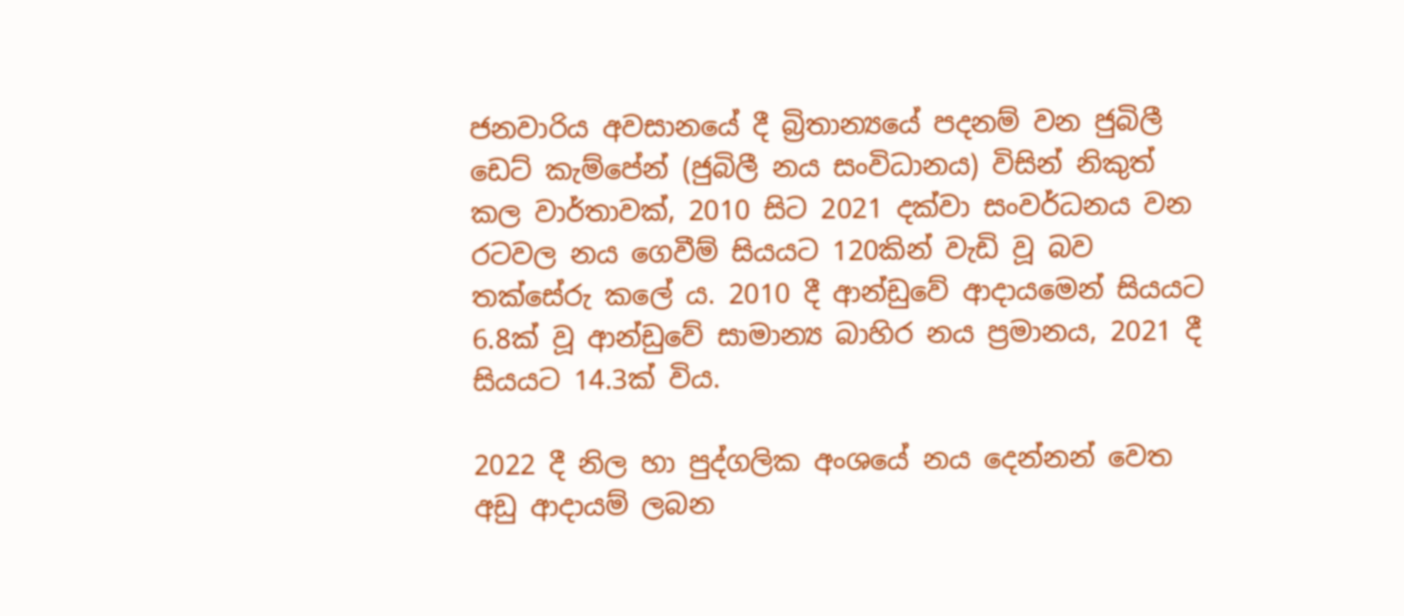ජනවාරිය අවසානයේ දී බ්‍රිතාන්‍යයේ පදනම් වන ජුබිලී ඩෙට් කැම්පේන් (ජුබිලී නය සංවිධානය) විසින් නිකුත් කල වාර්තාවක්, 2010 සිට 2021 දක්වා සංවර්ධනය වන රටවල නය ගෙවීම් සියයට 120කින් වැඩි වූ බව තක්සේරු කලේ ය. 2010 දී ආන්ඩුවේ ආදායමෙන් සියයට 6.8ක් වූ ආන්ඩුවේ සාමාන්‍ය බාහිර නය ප්‍රමානය, 2021 දී සියයට 14.3ක් විය.

2022 දී නිල හා පුද්ගලික අංශයේ නය දෙන්නන් වෙත අඩු ආදායම් ලබන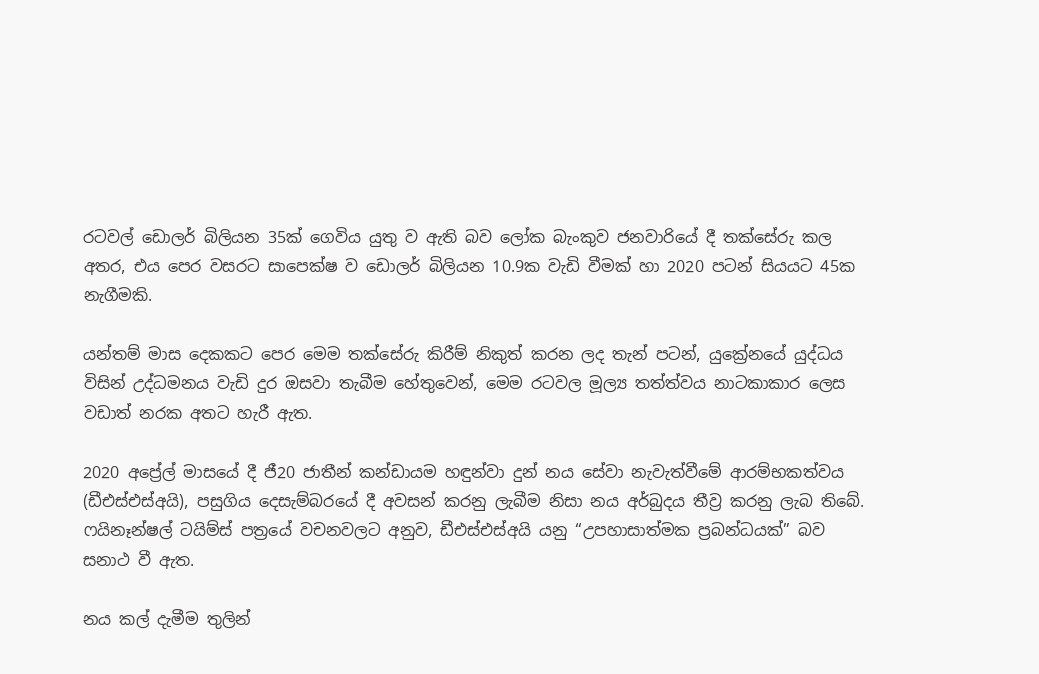රටවල් ඩොලර් බිලියන 35ක් ගෙවිය යුතු ව ඇති බව ලෝක බැංකුව ජනවාරියේ දී තක්සේරු කල අතර, එය පෙර වසරට සාපෙක්ෂ ව ඩොලර් බිලියන 10.9ක වැඩි වීමක් හා 2020 පටන් සියයට 45ක නැගීමකි.

යන්තම් මාස දෙකකට පෙර මෙම තක්සේරු කිරීම් නිකුත් කරන ලද තැන් පටන්, යුක්‍රේනයේ යුද්ධය විසින් උද්ධමනය වැඩි දුර ඔසවා තැබීම හේතුවෙන්, මෙම රටවල මූල්‍ය තත්ත්වය නාටකාකාර ලෙස වඩාත් නරක අතට හැරී ඇත.

2020 අප්‍රේල් මාසයේ දී ජී20 ජාතීන් කන්ඩායම හඳුන්වා දුන් නය සේවා නැවැත්වීමේ ආරම්භකත්වය (ඩීඑස්එස්අයි), පසුගිය දෙසැම්බරයේ දී අවසන් කරනු ලැබීම නිසා නය අර්බුදය තීව්‍ර කරනු ලැබ තිබේ. ෆයිනෑන්ෂල් ටයිම්ස් පත්‍රයේ වචනවලට අනුව, ඩීඑස්එස්අයි යනු “උපහාසාත්මක ප්‍රබන්ධයක්” බව සනාථ වී ඇත.

නය කල් දැමීම තුලින්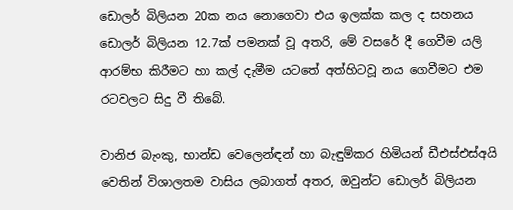ඩොලර් බිලියන 20ක නය නොගෙවා එය ඉලක්ක කල ද සහනය ඩොලර් බිලියන 12.7ක් පමනක් වූ අතරි, මේ වසරේ දී ගෙවීම යලි ආරම්භ කිරීමට හා කල් දැමීම යටතේ අත්හිටවූ නය ගෙවීමට එම රටවලට සිදු වී තිබේ.

වානිජ බැංකු, භාන්ඩ වෙලෙන්ඳන් හා බැඳුම්කර හිමියන් ඩීඑස්එස්අයි වෙතින් විශාලතම වාසිය ලබාගත් අතර, ඔවුන්ට ඩොලර් බිලියන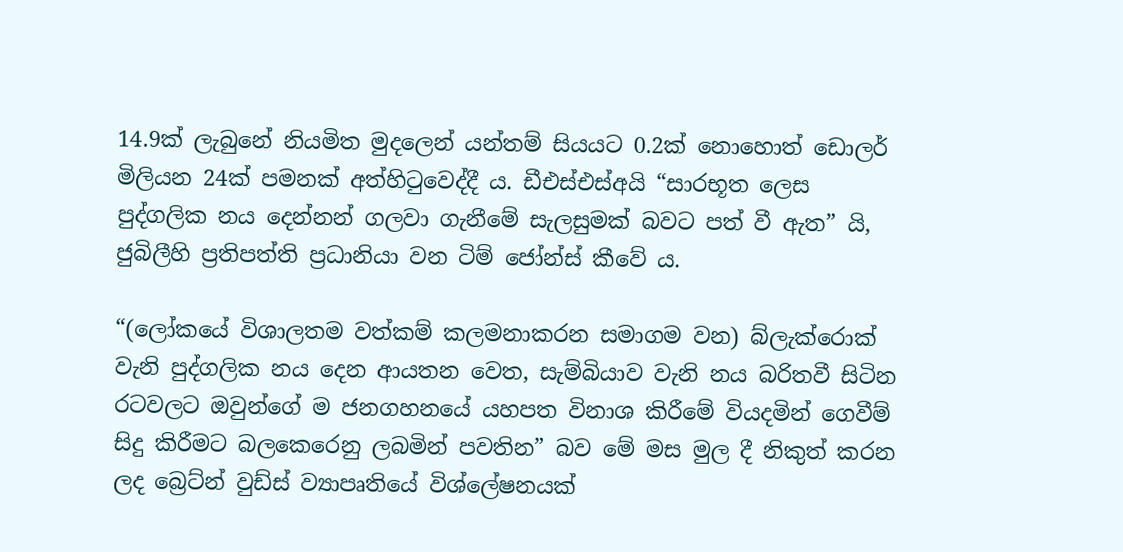14.9ක් ලැබුනේ නියමිත මුදලෙන් යන්තම් සියයට 0.2ක් නොහොත් ඩොලර් මිලියන 24ක් පමනක් අත්හිටුවෙද්දී ය. ඩීඑස්එස්අයි “සාරභූත ලෙස පුද්ගලික නය දෙන්නන් ගලවා ගැනීමේ සැලසුමක් බවට පත් වී ඇත” යි, ජුබිලීහි ප්‍රතිපත්ති ප්‍රධානියා වන ටිම් ජෝන්ස් කීවේ ය.

“(ලෝකයේ විශාලතම වත්කම් කලමනාකරන සමාගම වන) බ්ලැක්රොක් වැනි පුද්ගලික නය දෙන ආයතන වෙත, සැම්බියාව වැනි නය බරිතවී සිටින රටවලට ඔවුන්ගේ ම ජනගහනයේ යහපත විනාශ කිරීමේ වියදමින් ගෙවීම් සිදු කිරීමට බලකෙරෙනු ලබමින් පවතින” බව මේ මස මුල දී නිකුත් කරන ලද බ්‍රෙට්න් වුඩ්ස් ව්‍යාපෘතියේ විශ්ලේෂනයක්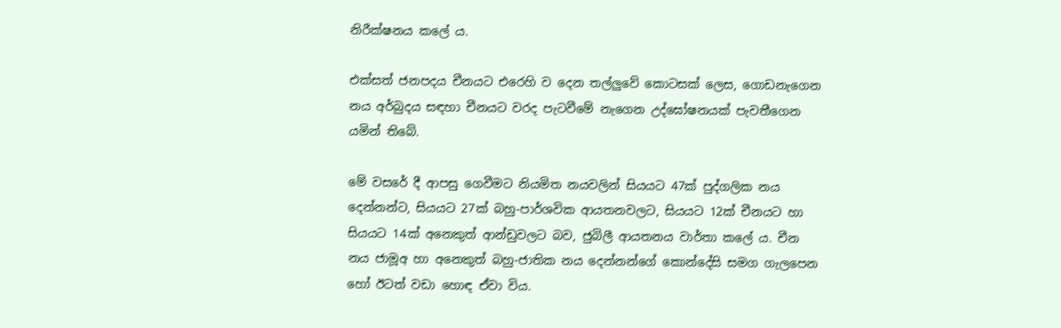නිරීක්ෂනය කලේ ය.

එක්සත් ජනපදය චීනයට එරෙහි ව දෙන තල්ලුවේ කොටසක් ලෙස, ගොඩනැගෙන නය අර්බුදය සඳහා චීනයට වරද පැටවීමේ නැගෙන උද්ඝෝෂනයක් පැවතීගෙන යමින් තිබේ.

මේ වසරේ දී ආපසු ගෙවීමට නියමිත නයවලින් සියයට 47ක් පුද්ගලික නය දෙන්නන්ට, සියයට 27ක් බහු-පාර්ශවික ආයතනවලට, සියයට 12ක් චීනයට හා සියයට 14ක් අනෙකුත් ආන්ඩුවලට බව, ජුබිලී ආයතනය වාර්තා කලේ ය. චීන නය ජාමූඅ හා අනෙකුත් බහු-ජාතික නය දෙන්නන්ගේ කොන්දේසි සමග ගැලපෙන හෝ ඊටත් වඩා හොඳ ඒවා විය.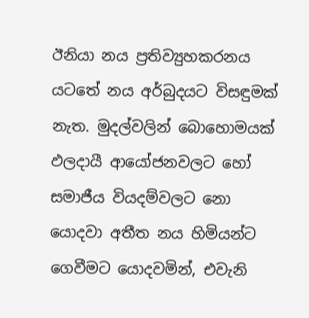ඊනියා නය ප්‍රතිව්‍යුහකරනය යටතේ නය අර්බුදයට විසඳුමක් නැත. මුදල්වලින් බොහොමයක් ඵලදායී ආයෝජනවලට හෝ සමාජීය වියදම්වලට නො යොදවා අතීත නය හිමියන්ට ගෙවීමට යොදවමින්, එවැනි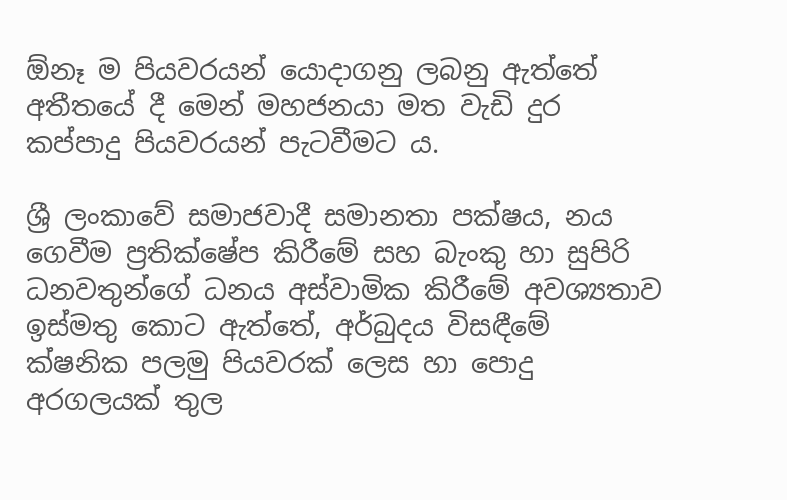ඕනෑ ම පියවරයන් යොදාගනු ලබනු ඇත්තේ අතීතයේ දී මෙන් මහජනයා මත වැඩි දුර කප්පාදු පියවරයන් පැටවීමට ය.

ශ්‍රී ලංකාවේ සමාජවාදී සමානතා පක්ෂය, නය ගෙවීම ප්‍රතික්ෂේප කිරීමේ සහ බැංකු හා සුපිරි ධනවතුන්ගේ ධනය අස්වාමික කිරීමේ අවශ්‍යතාව ඉස්මතු කොට ඇත්තේ, අර්බුදය විසඳීමේ ක්ෂනික පලමු පියවරක් ලෙස හා පොදු අරගලයක් තුල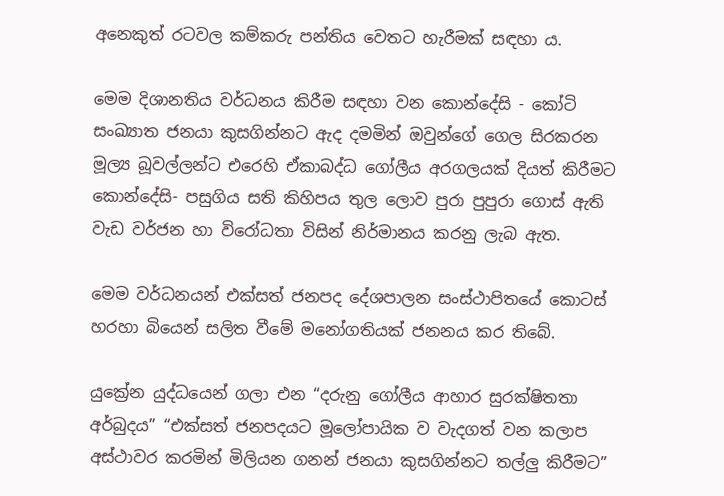අනෙකුත් රටවල කම්කරු පන්තිය වෙතට හැරීමක් සඳහා ය.

මෙම දිශානතිය වර්ධනය කිරීම සඳහා වන කොන්දේසි - කෝටි සංඛ්‍යාත ජනයා කුසගින්නට ඇද දමමින් ඔවුන්ගේ ගෙල සිරකරන මූල්‍ය බූවල්ලන්ට එරෙහි ඒකාබද්ධ ගෝලීය අරගලයක් දියත් කිරීමට කොන්දේසි- පසුගිය සති කිහිපය තුල ලොව පුරා පුපුරා ගොස් ඇති වැඩ වර්ජන හා විරෝධතා විසින් නිර්මානය කරනු ලැබ ඇත.

මෙම වර්ධනයන් එක්සත් ජනපද දේශපාලන සංස්ථාපිතයේ කොටස් හරහා බියෙන් සලිත වීමේ මනෝගතියක් ජනනය කර තිබේ.

යුක්‍රේන යුද්ධයෙන් ගලා එන “දරුනු ගෝලීය ආහාර සුරක්ෂිතතා අර්බුදය” “එක්සත් ජනපදයට මූලෝපායික ව වැදගත් වන කලාප අස්ථාවර කරමින් මිලියන ගනන් ජනයා කුසගින්නට තල්ලු කිරීමට”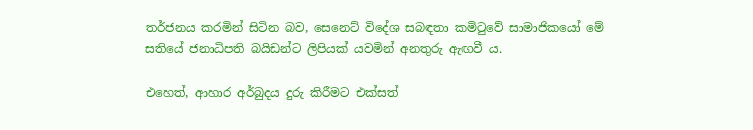තර්ජනය කරමින් සිටින බව, සෙනෙට් විදේශ සබඳතා කමිටුවේ සාමාජිකයෝ මේ සතියේ ජනාධිපති බයිඩන්ට ලිපියක් යවමින් අනතුරු ඇඟවී ය.

එහෙත්, ආහාර අර්බුදය දුරු කිරීමට එක්සත්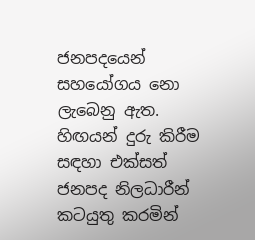ජනපදයෙන් සහයෝගය නො ලැබෙනු ඇත. හිඟයන් දුරු කිරීම සඳහා එක්සත් ජනපද නිලධාරීන් කටයුතු කරමින්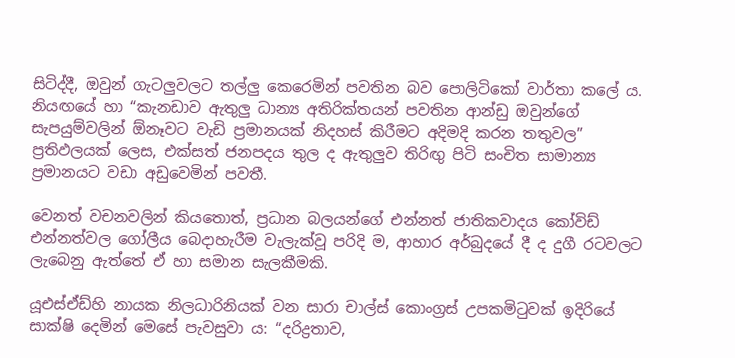සිටිද්දී, ඔවුන් ගැටලුවලට තල්ලු කෙරෙමින් පවතින බව පොලිටිකෝ වාර්තා කලේ ය. නියඟයේ හා “කැනඩාව ඇතුලු ධාන්‍ය අතිරික්තයන් පවතින ආන්ඩු ඔවුන්ගේ සැපයුම්වලින් ඕනෑවට වැඩි ප්‍රමානයක් නිදහස් කිරීමට අදිමදි කරන තතුවල” ප්‍රතිඵලයක් ලෙස, එක්සත් ජනපදය තුල ද ඇතුලුව තිරිඟු පිටි සංචිත සාමාන්‍ය ප්‍රමානයට වඩා අඩුවෙමින් පවතී.

වෙනත් වචනවලින් කියතොත්, ප්‍රධාන බලයන්ගේ එන්නත් ජාතිකවාදය කෝවිඩ් එන්නත්වල ගෝලීය බෙදාහැරීම වැලැක්වූ පරිදි ම, ආහාර අර්බුදයේ දී ද දුගී රටවලට ලැබෙනු ඇත්තේ ඒ හා සමාන සැලකීමකි.

යූඑස්ඒඩ්හි නායක නිලධාරිනියක් වන සාරා චාල්ස් කොංග්‍රස් උපකමිටුවක් ඉදිරියේ සාක්ෂි දෙමින් මෙසේ පැවසුවා ය: “දරිද්‍රතාව,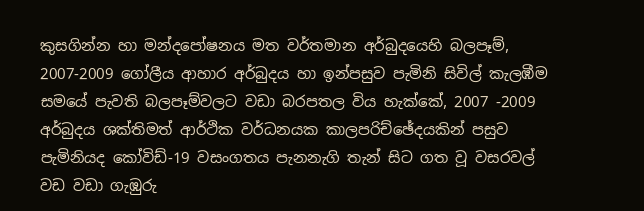කුසගින්න හා මන්‌දපෝෂනය මත වර්තමාන අර්බුදයෙහි බලපෑම්, 2007-2009 ගෝලීය ආහාර අර්බුදය හා ඉන්පසුව පැමිනි සිවිල් කැලඹීම සමයේ පැවති බලපෑම්වලට වඩා බරපතල විය හැක්කේ, 2007 -2009 අර්බුදය ශක්තිමත් ආර්ථික වර්ධනයක කාලපරිච්ඡේදයකින් පසුව පැමිනියද කෝවිඩ්-19 වසංගතය පැනනැගි තැන් සිට ගත වූ වසරවල් වඩ වඩා ගැඹුරු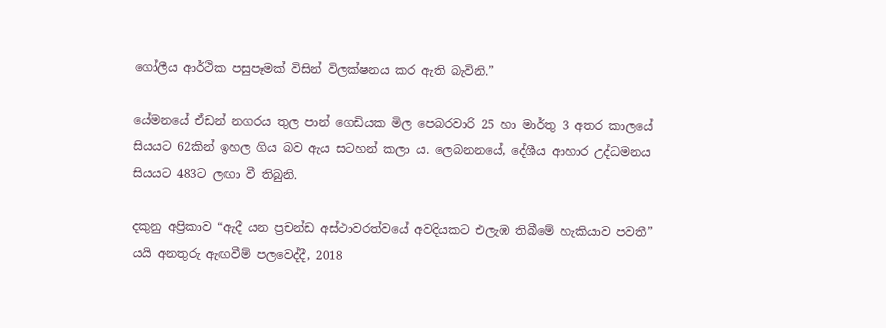ගෝලීය ආර්ථික පසුපෑමක් විසින් විලක්ෂනය කර ඇති බැවිනි.”

යේමනයේ ඒඩන් නගරය තුල පාන් ගෙඩියක මිල පෙබරවාරි 25 හා මාර්තු 3 අතර කාලයේ සියයට 62කින් ඉහල ගිය බව ඇය සටහන් කලා ය. ලෙබනනයේ, දේශීය ආහාර උද්ධමනය සියයට 483ට ලඟා වී තිබුනි.

දකුනු අප්‍රිකාව “ඇදී යන ප්‍රචන්ඩ අස්ථාවරත්වයේ අවදියකට එලැඹ තිබීමේ හැකියාව පවතී” යයි අනතුරු ඇඟවීම් පලවෙද්දී, 2018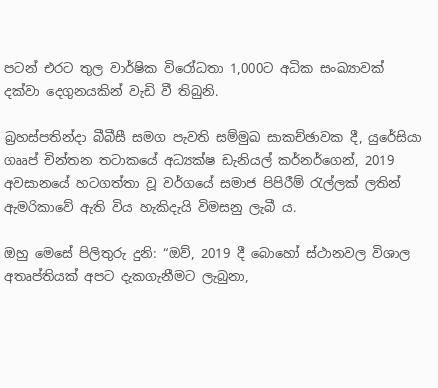පටන් එරට තුල වාර්ෂික විරෝධතා 1,000ට අධික සංඛ්‍යාවක් දක්වා දෙගුනයකින් වැඩි වී තිබුනි.

බ්‍රහස්පතින්දා බීබීසී සමග පැවති සම්මුඛ සාකච්ඡාවක දී, යුරේසියා ගෲප් චින්තන තටාකයේ අධ්‍යක්ෂ ඩැනියල් කර්නර්ගෙන්, 2019 අවසානයේ හටගත්තා වූ වර්ගයේ සමාජ පිපිරීම් රැල්ලක් ලතින් ඇමරිකාවේ ඇති විය හැකිදැයි විමසනු ලැබී ය.

ඔහු මෙසේ පිලිතුරු දුනි: “ඔව්, 2019 දී බොහෝ ස්ථානවල විශාල අතෘප්තියක් අපට දැකගැනීමට ලැබුනා,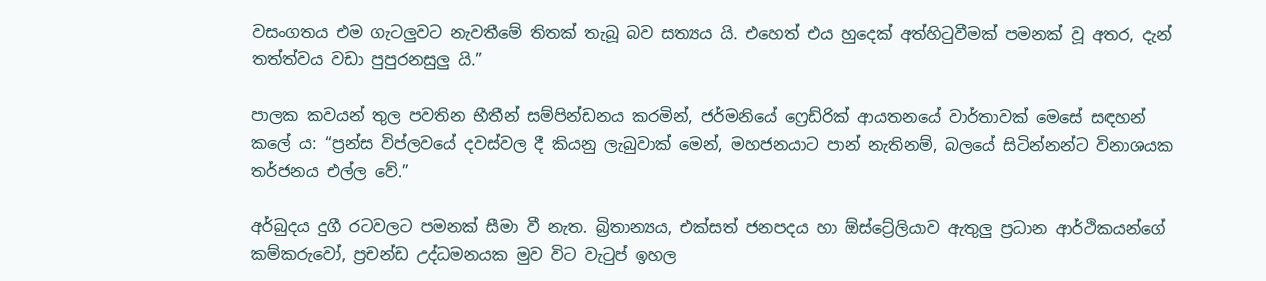වසංගතය එම ගැටලුවට නැවතීමේ තිතක් තැබූ බව සත්‍යය යි. එහෙත් එය හුදෙක් අත්හිටුවීමක් පමනක් වූ අතර, දැන් තත්ත්වය වඩා පුපුරනසුලු යි.”

පාලක කවයන් තුල පවතින භීතීන් සම්පින්ඩනය කරමින්, ජර්මනියේ ෆ්‍රෙඩ්රික් ආයතනයේ වාර්තාවක් මෙසේ සඳහන් කලේ ය: “ප්‍රන්ස විප්ලවයේ දවස්වල දී කියනු ලැබුවාක් මෙන්, මහජනයාට පාන් නැතිනම්, බලයේ සිටින්නන්ට විනාශයක තර්ජනය එල්ල වේ.”

අර්බුදය දුගී රටවලට පමනක් සීමා වී නැත. බ්‍රිතාන්‍යය, එක්සත් ජනපදය හා ඕස්ට්‍රේලියාව ඇතුලු ප්‍රධාන ආර්ථිකයන්ගේ කම්කරුවෝ, ප්‍රචන්ඩ උද්ධමනයක මුව විට වැටුප් ඉහල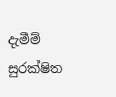දැමීම් සුරක්ෂිත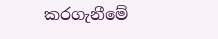කරගැනීමේ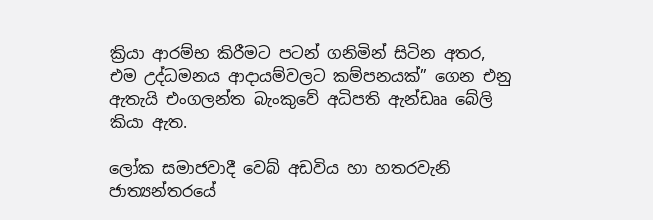ක්‍රියා ආරම්භ කිරීමට පටන් ගනිමින් සිටින අතර, එම උද්ධමනය ආදායම්වලට කම්පනයක්” ගෙන එනු ඇතැයි එංගලන්ත බැංකුවේ අධිපති ඇන්ඩෲ බේලි කියා ඇත.

ලෝක සමාජවාදී වෙබ් අඩවිය හා හතරවැනි ජාත්‍යන්තරයේ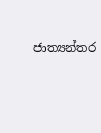ජාත්‍යන්තර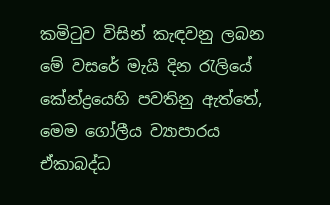කමිටුව විසින් කැඳවනු ලබන මේ වසරේ මැයි දින රැලියේ කේන්ද්‍රයෙහි පවතිනු ඇත්තේ, මෙම ගෝලීය ව්‍යාපාරය ඒකාබද්ධ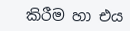කිරීම හා එය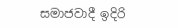සමාජවාදී ඉදිරි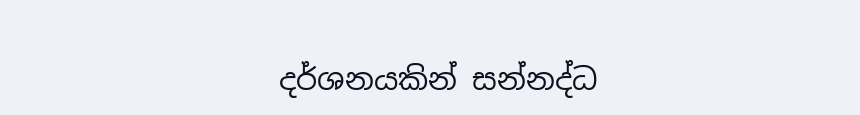දර්ශනයකින් සන්නද්ධ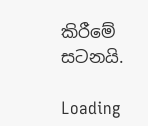කිරීමේ සටනයි.

Loading